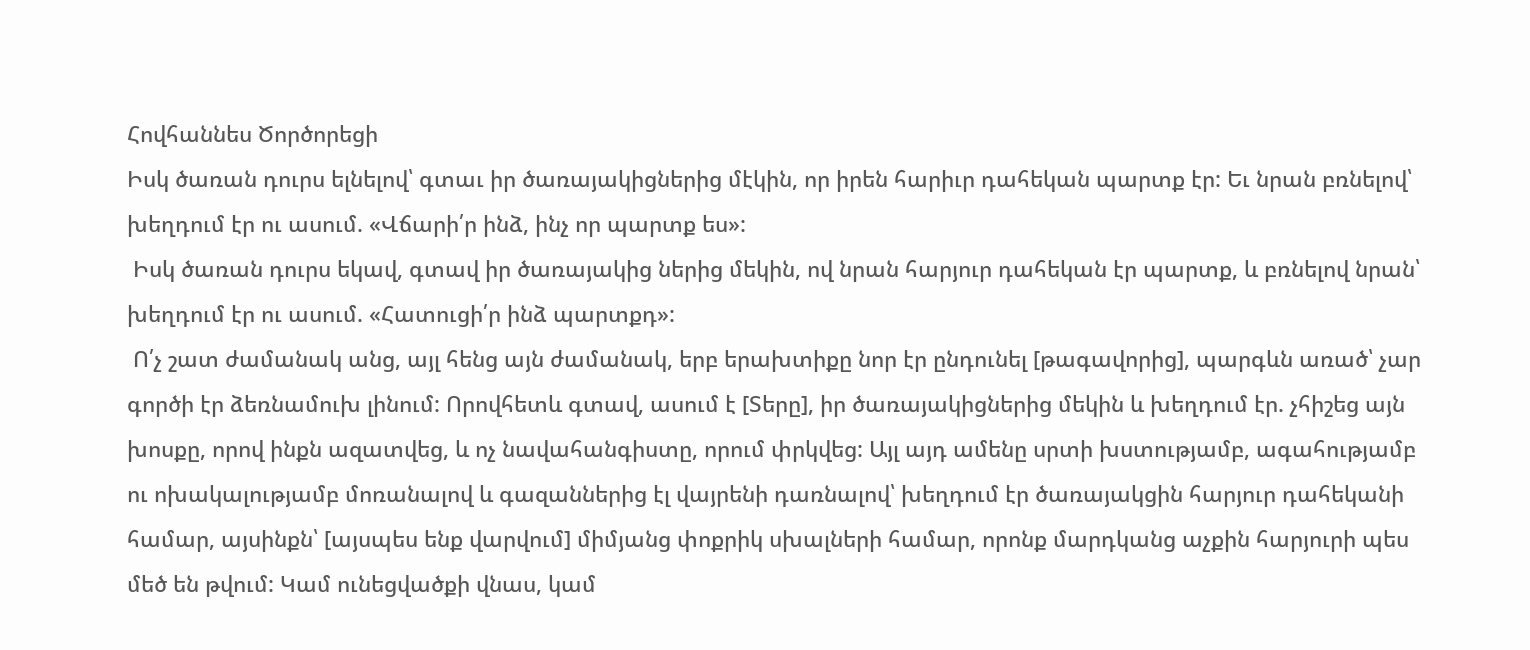Հովհաննես Ծործորեցի
Իսկ ծառան դուրս ելնելով՝ գտաւ իր ծառայակիցներից մէկին, որ իրեն հարիւր դահեկան պարտք էր: Եւ նրան բռնելով՝ խեղդում էր ու ասում. «Վճարի՛ր ինձ, ինչ որ պարտք ես»:
 Իսկ ծառան դուրս եկավ, գտավ իր ծառայակից ներից մեկին, ով նրան հարյուր դահեկան էր պարտք, և բռնելով նրան՝ խեղդում էր ու ասում. «Հատուցի՛ր ինձ պարտքդ»:
 Ո՛չ շատ ժամանակ անց, այլ հենց այն ժամանակ, երբ երախտիքը նոր էր ընդունել [թագավորից], պարգևն առած՝ չար գործի էր ձեռնամուխ լինում: Որովհետև գտավ, ասում է [Տերը], իր ծառայակիցներից մեկին և խեղդում էր. չհիշեց այն խոսքը, որով ինքն ազատվեց, և ոչ նավահանգիստը, որում փրկվեց: Այլ այդ ամենը սրտի խստությամբ, ագահությամբ ու ոխակալությամբ մոռանալով և գազաններից էլ վայրենի դառնալով՝ խեղդում էր ծառայակցին հարյուր դահեկանի համար, այսինքն՝ [այսպես ենք վարվում] միմյանց փոքրիկ սխալների համար, որոնք մարդկանց աչքին հարյուրի պես մեծ են թվում: Կամ ունեցվածքի վնաս, կամ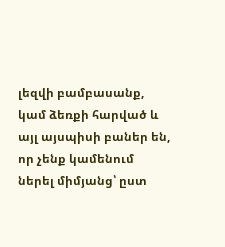լեզվի բամբասանք, կամ ձեռքի հարված և այլ այսպիսի բաներ են, որ չենք կամենում ներել միմյանց՝ ըստ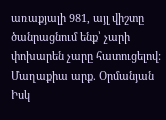առաքյալի 981, այլ վիշտը ծանրացնում ենք՝ չարի փոխարեն չարը հատուցելով:
Մաղաքիա արք. Օրմանյան
Իսկ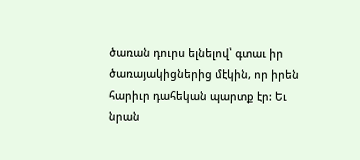ծառան դուրս ելնելով՝ գտաւ իր ծառայակիցներից մէկին, որ իրեն հարիւր դահեկան պարտք էր: Եւ նրան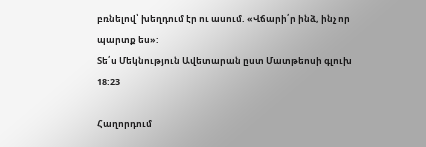բռնելով՝ խեղդում էր ու ասում. «Վճարի՛ր ինձ, ինչ որ պարտք ես»:
Տե՛ս Մեկնություն Ավետարան ըստ Մատթեոսի գլուխ 18:23

Հաղորդում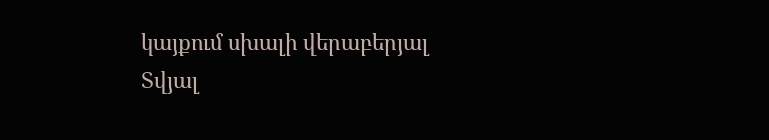կայքում սխալի վերաբերյալ
Տվյալ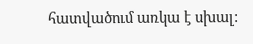հատվածում առկա է սխալ: